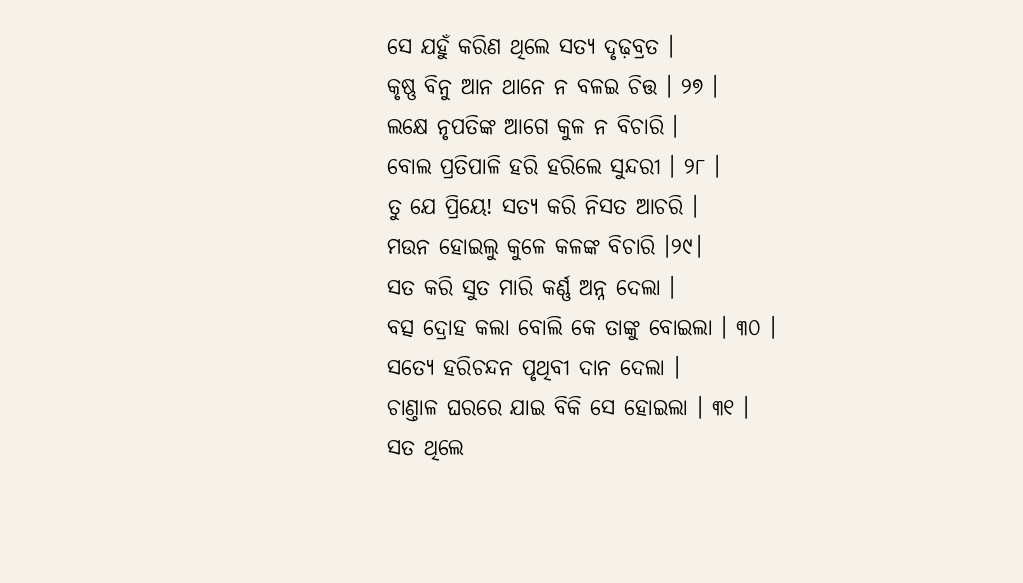ସେ ଯହୁଁ କରିଣ ଥିଲେ ସତ୍ୟ ଦୃଢ଼ବ୍ରତ ।
କୃଷ୍ଣ ବିନୁ ଆନ ଥାନେ ନ ବଳଇ ଚିତ୍ତ । ୨୭ ।
ଲକ୍ଷେ ନୃପତିଙ୍କ ଆଗେ କୁଳ ନ ବିଚାରି ।
ବୋଲ ପ୍ରତିପାଳି ହରି ହରିଲେ ସୁନ୍ଦରୀ । ୨୮ ।
ତୁ ଯେ ପ୍ରିୟେ! ସତ୍ୟ କରି ନିସତ ଆଚରି ।
ମଉନ ହୋଇଲୁ କୁଳେ କଳଙ୍କ ବିଚାରି ।୨୯।
ସତ କରି ସୁତ ମାରି କର୍ଣ୍ଣ ଅନ୍ନ ଦେଲା ।
ବତ୍ସ ଦ୍ରୋହ କଲା ବୋଲି କେ ତାଙ୍କୁ ବୋଇଲା । ୩୦ ।
ସତ୍ୟେ ହରିଚନ୍ଦନ ପୃଥିବୀ ଦାନ ଦେଲା ।
ଚାଣ୍ତାଳ ଘରରେ ଯାଇ ବିକି ସେ ହୋଇଲା । ୩୧ ।
ସତ ଥିଲେ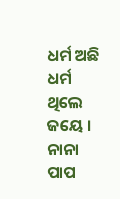ଧର୍ମ ଅଛି ଧର୍ମ ଥିଲେ ଜୟେ ।
ନାନା ପାପ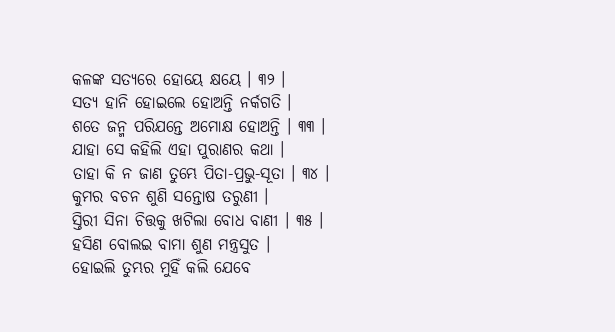କଳଙ୍କ ସତ୍ୟରେ ହୋୟେ କ୍ଷୟେ । ୩୨ ।
ସତ୍ୟ ହାନି ହୋଇଲେ ହୋଅନ୍ତି ନର୍କଗତି ।
ଶତେ ଜନ୍ମ ପରିଯନ୍ତେ ଅମୋକ୍ଷ ହୋଅନ୍ତି । ୩୩ ।
ଯାହା ସେ କହିଲି ଏହା ପୁରାଣର କଥା ।
ତାହା କି ନ ଜାଣ ତୁମ୍ଭେ ପିତା-ପ୍ରଭୁ-ସୂତା । ୩୪ ।
କୁମର ବଚନ ଶୁଣି ସନ୍ତୋଷ ତରୁଣୀ ।
ସ୍ତିରୀ ସିନା ଚିତ୍ତକୁ ଖଟିଲା ବୋଧ ବାଣୀ । ୩୫ ।
ହସିଣ ବୋଲଇ ବାମା ଶୁଣ ମନ୍ତ୍ରସୁତ ।
ହୋଇଲି ତୁମ୍ଭର ମୁହିଁ କଲି ଯେବେ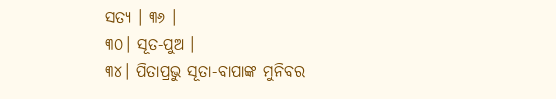ସତ୍ୟ । ୩୬ ।
୩୦। ସୂତ-ପୁଅ ।
୩୪। ପିତାପ୍ରଭୁ ସୂତା-ବାପାଙ୍କ ମୁନିବର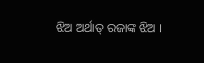ଝିଅ ଅର୍ଥାତ୍ ରଜାଙ୍କ ଝିଅ ।